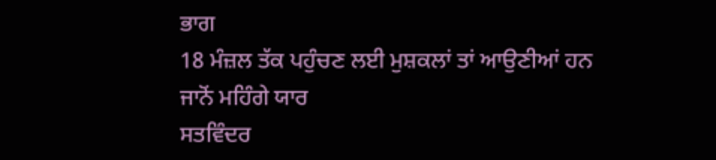ਭਾਗ
18 ਮੰਜ਼ਲ ਤੱਕ ਪਹੁੰਚਣ ਲਈ ਮੁਸ਼ਕਲਾਂ ਤਾਂ ਆਉਣੀਆਂ ਹਨ ਜਾਨੋਂ ਮਹਿੰਗੇ ਯਾਰ
ਸਤਵਿੰਦਰ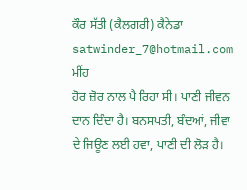ਕੌਰ ਸੱਤੀ (ਕੈਲਗਰੀ) ਕੈਨੇਡਾ satwinder_7@hotmail.com
ਮੀਂਹ
ਹੋਰ ਜ਼ੋਰ ਨਾਲ ਪੈ ਰਿਹਾ ਸੀ। ਪਾਣੀ ਜੀਵਨ ਦਾਨ ਦਿੰਦਾ ਹੈ। ਬਨਸਪਤੀ, ਬੰਦਆਂ, ਜੀਵਾ ਦੇ ਜਿਊਣ ਲਈ ਹਵਾ, ਪਾਣੀ ਦੀ ਲੋੜ ਹੈ।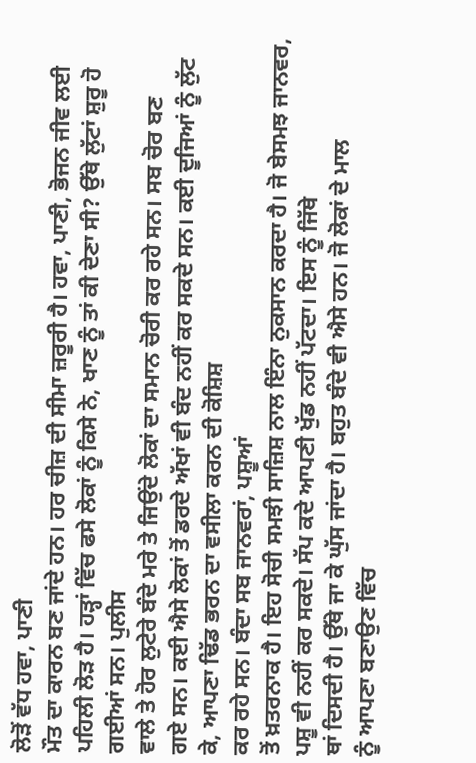ਲੋੜੋਂ ਵੱਧ ਹਵਾ, ਪਾਣੀ
ਮੌਤ ਦਾ ਕਾਰਨ ਬਣ ਜਾਂਦੇ ਹਨ। ਹਰ ਚੀਜ਼ ਦੀ ਸੀਮਾ ਜ਼ਰੂਰੀ ਹੈ। ਹਵਾ, ਪਾਣੀ, ਭੋਜਨ ਜੀਵ ਲਈ ਪਹਿਲੀ ਲੋੜ ਹੈ। ਹੜ੍ਹਾਂ ਵਿੱਚ ਫਸੇ ਲੋਕਾਂ ਨੂੰ ਕਿਸੇ ਨੇ, ਖਾਣ ਨੂੰ ਤਾਂ ਕੀ ਦੇਣਾ ਸੀ? ਉੱਥੇ ਲੁੱਟਾਂ ਸ਼ੁਰੂ ਹੋ ਗਈਆਂ ਸਨ। ਪੁਲੀਸ
ਵਾਲੇ ਤੇ ਹੋਰ ਲੁਟੇਰੇ ਬੰਦੇ ਮਰੇ ਤੇ ਜਿਉਂਦੇ ਲੋਕਾਂ ਦਾ ਸਮਾਨ ਚੋਰੀ ਕਰ ਰਹੇ ਸਨ। ਸਬ ਚੋਰ ਬਣ
ਗਏ ਸਨ। ਕਈ ਐਸੇ ਲੋਕਾਂ ਤੋਂ ਡਰਦੇ ਅੱਖਾਂ ਵੀ ਬੰਦ ਨਹੀਂ ਕਰ ਸਕਦੇ ਸਨ। ਕਈ ਦੂਜਿਆਂ ਨੂੰ ਲੁੱਟ
ਕੇ, ਆਪਣਾ ਢਿੱਡ ਭਰਨ ਦਾ ਵਸੀਲਾ ਕਰਨ ਦੀ ਕੋਸ਼ਿਸ਼
ਕਰ ਰਹੇ ਸਨ। ਬੰਦਾ ਸਬ ਜਾਨਵਰਾਂ, ਪਸ਼ੂਆਂ
ਤੋਂ ਖ਼ਤਰਨਾਕ ਹੈ। ਇਹ ਸੋਚੀ ਸਮਝੀ ਸਾਜ਼ਿਸ਼ ਨਾਲ ਇੰਨਾ ਨੁਕਸਾਨ ਕਰਦਾ ਹੈ। ਜੋ ਬੇਸਮਝ ਜਾਨਵਰ, ਪਸ਼ੂ ਵੀ ਨਹੀਂ ਕਰ ਸਕਦੇ। ਸੱਪ ਕਦੇ ਆਪਣੀ ਖੁੱਡ ਨਹੀਂ ਪੱਟਦਾ। ਇਸ ਨੂੰ ਜਿੱਥੇ
ਥਾਂ ਦਿਸਦੀ ਹੈ। ਉੱਥੇ ਜਾ ਕੇ ਘੁੱਸ ਜਾਂਦਾ ਹੈ। ਬਹੁਤ ਬੰਦੇ ਵੀ ਐਸੇ ਹਨ। ਜੋ ਲੋਕਾਂ ਦੇ ਮਾਲ
ਨੂੰ ਆਪਣਾ ਬਣਾਉਣ ਵਿੱਚ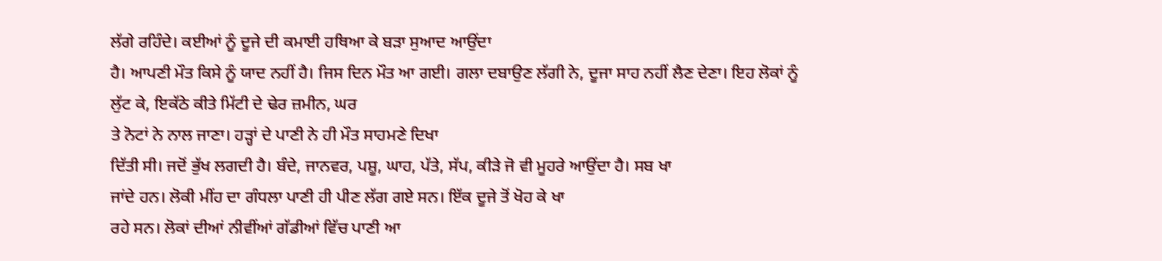ਲੱਗੇ ਰਹਿੰਦੇ। ਕਈਆਂ ਨੂੰ ਦੂਜੇ ਦੀ ਕਮਾਈ ਹਥਿਆ ਕੇ ਬੜਾ ਸੁਆਦ ਆਉਂਦਾ
ਹੈ। ਆਪਣੀ ਮੌਤ ਕਿਸੇ ਨੂੰ ਯਾਦ ਨਹੀਂ ਹੈ। ਜਿਸ ਦਿਨ ਮੌਤ ਆ ਗਈ। ਗਲਾ ਦਬਾਉਣ ਲੱਗੀ ਨੇ, ਦੂਜਾ ਸਾਹ ਨਹੀਂ ਲੈਣ ਦੇਣਾ। ਇਹ ਲੋਕਾਂ ਨੂੰ
ਲੁੱਟ ਕੇ, ਇਕੱਠੇ ਕੀਤੇ ਮਿੱਟੀ ਦੇ ਢੇਰ ਜ਼ਮੀਨ, ਘਰ
ਤੇ ਨੋਟਾਂ ਨੇ ਨਾਲ ਜਾਣਾ। ਹੜ੍ਹਾਂ ਦੇ ਪਾਣੀ ਨੇ ਹੀ ਮੌਤ ਸਾਹਮਣੇ ਦਿਖਾ
ਦਿੱਤੀ ਸੀ। ਜਦੋਂ ਭੁੱਖ ਲਗਦੀ ਹੈ। ਬੰਦੇ, ਜਾਨਵਰ, ਪਸ਼ੂ, ਘਾਹ, ਪੱਤੇ, ਸੱਪ, ਕੀੜੇ ਜੋ ਵੀ ਮੂਹਰੇ ਆਉਂਦਾ ਹੈ। ਸਬ ਖਾ
ਜਾਂਦੇ ਹਨ। ਲੋਕੀ ਮੀਂਹ ਦਾ ਗੰਧਲਾ ਪਾਣੀ ਹੀ ਪੀਣ ਲੱਗ ਗਏ ਸਨ। ਇੱਕ ਦੂਜੇ ਤੋਂ ਖੋਹ ਕੇ ਖਾ
ਰਹੇ ਸਨ। ਲੋਕਾਂ ਦੀਆਂ ਨੀਵੀਂਆਂ ਗੱਡੀਆਂ ਵਿੱਚ ਪਾਣੀ ਆ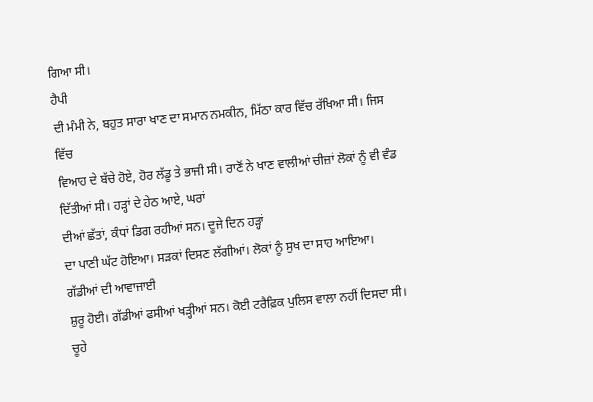ਗਿਆ ਸੀ।
ਹੈਪੀ
ਦੀ ਮੰਮੀ ਨੇ, ਬਹੁਤ ਸਾਰਾ ਖਾਣ ਦਾ ਸਮਾਨ ਨਮਕੀਨ, ਮਿੱਠਾ ਕਾਰ ਵਿੱਚ ਰੱਖਿਆ ਸੀ। ਜਿਸ ਵਿੱਚ
ਵਿਆਹ ਦੇ ਬੱਚੇ ਹੋਏ, ਹੋਰ ਲੱਡੂ ਤੇ ਭਾਜੀ ਸੀ। ਰਾਣੋਂ ਨੇ ਖਾਣ ਵਾਲੀਆਂ ਚੀਜ਼ਾਂ ਲੋਕਾਂ ਨੂੰ ਵੀ ਵੰਡ
ਦਿੱਤੀਆਂ ਸੀ। ਹੜ੍ਹਾਂ ਦੇ ਹੇਠ ਆਏ, ਘਰਾਂ
ਦੀਆਂ ਛੱਤਾਂ, ਕੰਧਾਂ ਡਿਗ ਰਹੀਆਂ ਸਨ। ਦੂਜੇ ਦਿਨ ਹੜ੍ਹਾਂ
ਦਾ ਪਾਣੀ ਘੱਟ ਹੋਇਆ। ਸੜਕਾਂ ਦਿਸਣ ਲੱਗੀਆਂ। ਲੋਕਾਂ ਨੂੰ ਸੁਖ ਦਾ ਸਾਹ ਆਇਆ। ਗੱਡੀਆਂ ਦੀ ਆਵਾਜਾਈ
ਸ਼ੁਰੂ ਹੋਈ। ਗੱਡੀਆਂ ਫਸੀਆਂ ਖੜ੍ਹੀਆਂ ਸਨ। ਕੋਈ ਟਰੈਫ਼ਿਕ ਪੁਲਿਸ ਵਾਲਾ ਨਹੀਂ ਦਿਸਦਾ ਸੀ। ਚੂਹੇ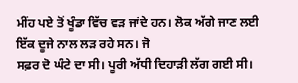ਮੀਂਹ ਪਏ ਤੋਂ ਖੂੰਡਾ ਵਿੱਚ ਵੜ ਜਾਂਦੇ ਹਨ। ਲੋਕ ਅੱਗੇ ਜਾਣ ਲਈ ਇੱਕ ਦੂਜੇ ਨਾਲ ਲੜ ਰਹੇ ਸਨ। ਜੋ
ਸਫ਼ਰ ਦੋ ਘੰਟੇ ਦਾ ਸੀ। ਪੂਰੀ ਅੱਧੀ ਦਿਹਾੜੀ ਲੱਗ ਗਈ ਸੀ।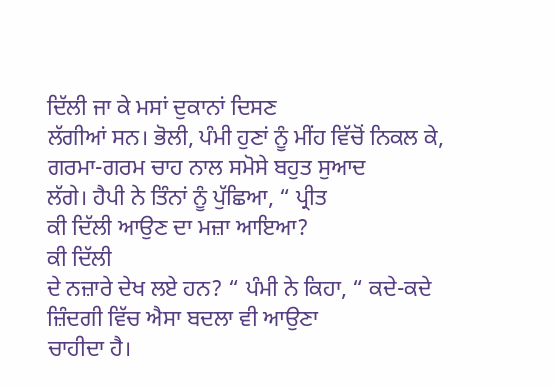ਦਿੱਲੀ ਜਾ ਕੇ ਮਸਾਂ ਦੁਕਾਨਾਂ ਦਿਸਣ
ਲੱਗੀਆਂ ਸਨ। ਭੋਲੀ, ਪੰਮੀ ਹੁਣਾਂ ਨੂੰ ਮੀਂਹ ਵਿੱਚੋਂ ਨਿਕਲ ਕੇ, ਗਰਮਾ-ਗਰਮ ਚਾਹ ਨਾਲ ਸਮੋਸੇ ਬਹੁਤ ਸੁਆਦ
ਲੱਗੇ। ਹੈਪੀ ਨੇ ਤਿੰਨਾਂ ਨੂੰ ਪੁੱਛਿਆ, “ ਪ੍ਰੀਤ
ਕੀ ਦਿੱਲੀ ਆਉਣ ਦਾ ਮਜ਼ਾ ਆਇਆ?
ਕੀ ਦਿੱਲੀ
ਦੇ ਨਜ਼ਾਰੇ ਦੇਖ ਲਏ ਹਨ? “ ਪੰਮੀ ਨੇ ਕਿਹਾ, “ ਕਦੇ-ਕਦੇ ਜ਼ਿੰਦਗੀ ਵਿੱਚ ਐਸਾ ਬਦਲਾ ਵੀ ਆਉਣਾ
ਚਾਹੀਦਾ ਹੈ।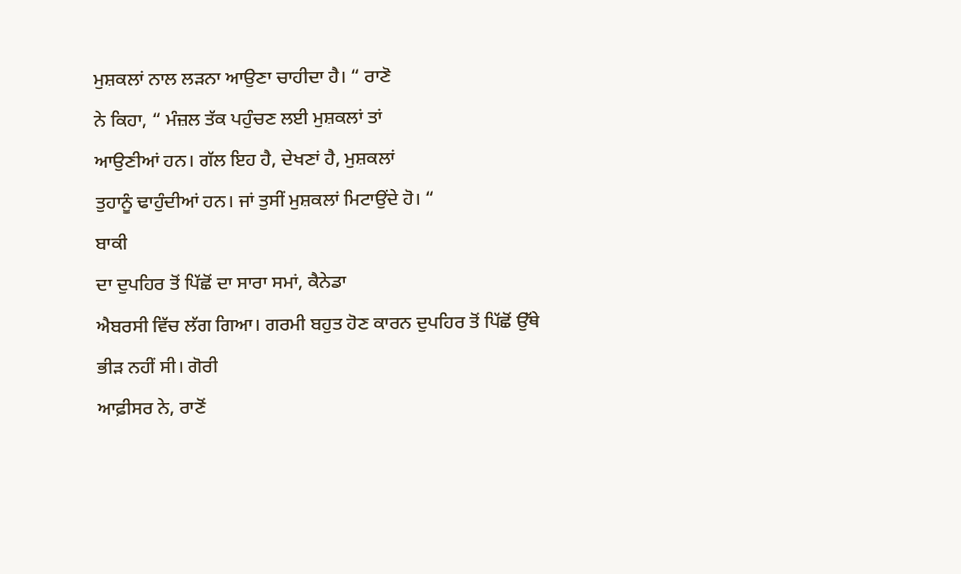ਮੁਸ਼ਕਲਾਂ ਨਾਲ ਲੜਨਾ ਆਉਣਾ ਚਾਹੀਦਾ ਹੈ। “ ਰਾਣੋ
ਨੇ ਕਿਹਾ, “ ਮੰਜ਼ਲ ਤੱਕ ਪਹੁੰਚਣ ਲਈ ਮੁਸ਼ਕਲਾਂ ਤਾਂ
ਆਉਣੀਆਂ ਹਨ। ਗੱਲ ਇਹ ਹੈ, ਦੇਖਣਾਂ ਹੈ, ਮੁਸ਼ਕਲਾਂ
ਤੁਹਾਨੂੰ ਢਾਹੁੰਦੀਆਂ ਹਨ। ਜਾਂ ਤੁਸੀਂ ਮੁਸ਼ਕਲਾਂ ਮਿਟਾਉਂਦੇ ਹੋ। “
ਬਾਕੀ
ਦਾ ਦੁਪਹਿਰ ਤੋਂ ਪਿੱਛੋਂ ਦਾ ਸਾਰਾ ਸਮਾਂ, ਕੈਨੇਡਾ
ਐਬਰਸੀ ਵਿੱਚ ਲੱਗ ਗਿਆ। ਗਰਮੀ ਬਹੁਤ ਹੋਣ ਕਾਰਨ ਦੁਪਹਿਰ ਤੋਂ ਪਿੱਛੋਂ ਉੱਥੇ ਭੀੜ ਨਹੀਂ ਸੀ। ਗੋਰੀ
ਆਫ਼ੀਸਰ ਨੇ, ਰਾਣੋਂ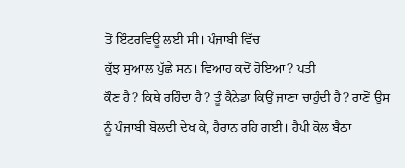ਤੋਂ ਇੰਟਰਵਿਊ ਲਈ ਸੀ। ਪੰਜਾਬੀ ਵਿੱਚ
ਕੁੱਝ ਸੁਆਲ ਪੁੱਛੇ ਸਨ। ਵਿਆਹ ਕਦੋਂ ਹੋਇਆ? ਪਤੀ
ਕੌਣ ਹੈ? ਕਿਥੇ ਰਹਿੰਦਾ ਹੈ? ਤੂੰ ਕੈਨੇਡਾ ਕਿਉਂ ਜਾਣਾ ਚਾਹੁੰਦੀ ਹੈ? ਰਾਣੋਂ ਉਸ ਨੂੰ ਪੰਜਾਬੀ ਬੋਲਦੀ ਦੇਖ ਕੇ, ਹੈਰਾਨ ਰਹਿ ਗਈ। ਹੈਪੀ ਕੋਲ ਬੈਠਾ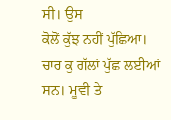ਸੀ। ਉਸ
ਕੋਲੋਂ ਕੁੱਝ ਨਹੀਂ ਪੁੱਛਿਆ। ਚਾਰ ਕੁ ਗੱਲਾਂ ਪੁੱਛ ਲਈਆਂ ਸਨ। ਮੂਵੀ ਤੇ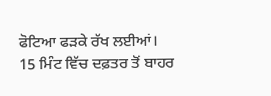ਫੋਟਿਆ ਫੜਕੇ ਰੱਖ ਲਈਆਂ।
15 ਮਿੰਟ ਵਿੱਚ ਦਫ਼ਤਰ ਤੋਂ ਬਾਹਰ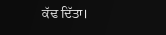ਕੱਢ ਦਿੱਤਾ।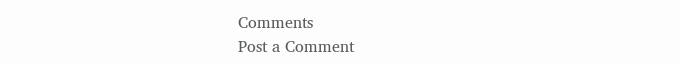Comments
Post a Comment